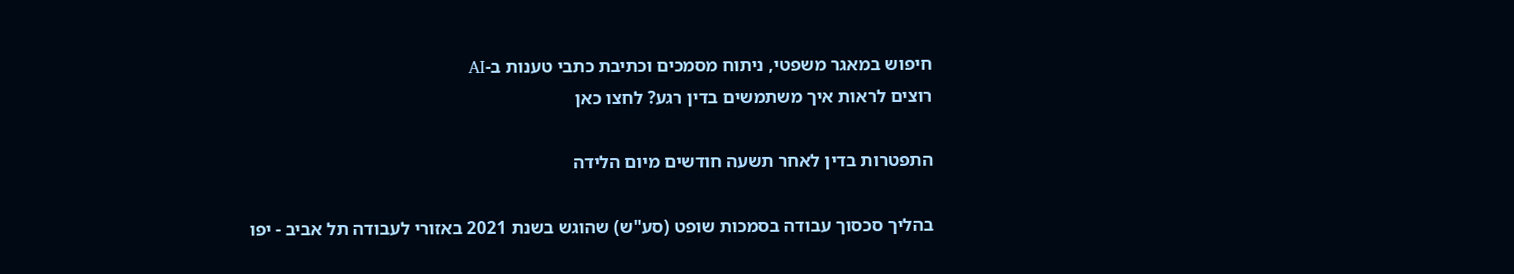חיפוש במאגר משפטי, ניתוח מסמכים וכתיבת כתבי טענות ב-AI
רוצים לראות איך משתמשים בדין רגע? לחצו כאן

התפטרות בדין לאחר תשעה חודשים מיום הלידה

בהליך סכסוך עבודה בסמכות שופט (סע"ש) שהוגש בשנת 2021 באזורי לעבודה תל אביב - יפו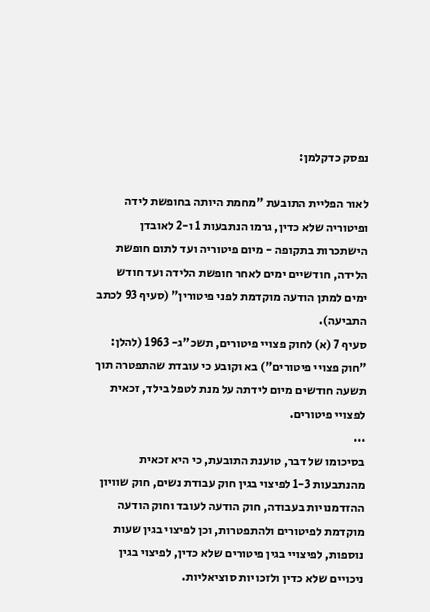נפסק כדקלמן:

לאור הפליית התובעת "מחמת היותה בחופשת לידה ופיטוריה שלא כדין, גרמו הנתבעות 1 ו-2 לאובדן הישתכרות בתקופה - מיום פיטוריה ועד לתום חופשת הלידה, חודשיים ימים לאחר חופשת הלידה ועד חודש ימים למתן הודעה מוקדמת לפני פיטורין" (סעיף 93 לכתב התביעה).
סעיף 7 (א) לחוק פצויי פיטורים, תשכ"ג- 1963 (להלן: "חוק פצויי פיטורים") בא וקובע כי עובדת שהתפטרה תוך תשעה חודשים מיום לידתה על מנת לטפל בילד, זכאית לפצויי פיטורים.
...
בסיכומו של דבר, טוענת התובעת, כי היא זכאית מהנתבעות 1-3 לפיצוי בגין חוק עבודת נשים, חוק שוויון ההזדמנויות בעבודה, חוק הודעה לעובד וחוק הודעה מוקדמת לפיטורים ולהתפטרות, וכן לפיצוי בגין שעות נוספות, לפיצויי בגין פיטורים שלא כדין, לפיצוי בגין ניכויים שלא כדין ולזכויות סוציאליות.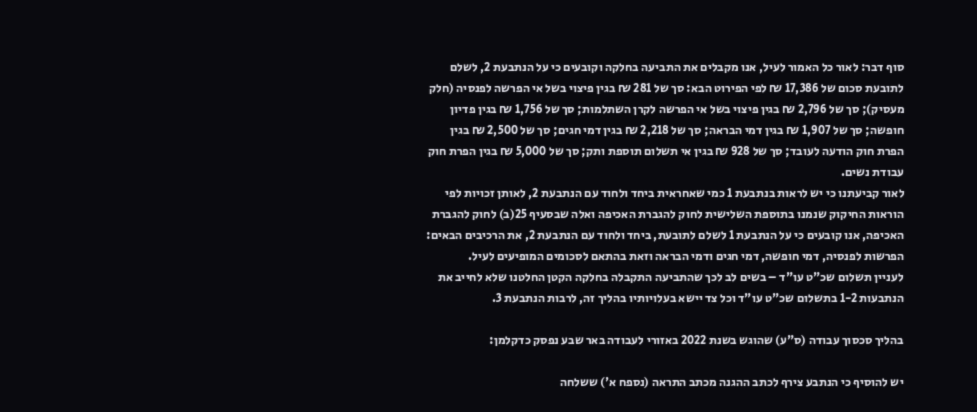סוף דבר: לאור כל האמור לעיל, אנו מקבלים את התביעה בחלקה וקובעים כי על הנתבעת 2, לשלם לתובעת סכום של 17,386 ₪ לפי הפירוט הבא: סך של 281 ₪ בגין פיצוי בשל אי הפרשה לפנסיה (חלק מעסיק); סך של 2,796 ₪ בגין פיצוי בשל אי הפרשה לקרן השתלמות; סך של 1,756 ₪ בגין פדיון חופשה; סך של 1,907 ₪ בגין דמי הבראה; סך של 2,218 ₪ בגין דמי חגים; סך של 2,500 ₪ בגין הפרת חוק הודעה לעובד; סך של 928 ₪ בגין אי תשלום תוספת ותק; סך של 5,000 ₪ בגין הפרת חוק עבודת נשים.
לאור קביעתנו כי יש לראות בנתבעת 1 כמי שאחראית ביחד ולחוד עם הנתבעת 2, לאותן זכויות לפי הוראות החיקוק שנמנו בתוספת השלישית לחוק להגברת האכיפה ואלה שבסעיף 25(ב) לחוק להגברת האכיפה, אנו קובעים כי על הנתבעת 1 לשלם לתובעת, ביחד ולחוד עם הנתבעת 2, את הרכיבים הבאים: הפרשות לפנסיה, דמי חופשה, דמי חגים ודמי הבראה וזאת בהתאם לסכומים המופיעים לעיל.
לעניין תשלום שכ"ט עו"ד – בשים לב לכך שהתביעה התקבלה בחלקה הקטן החלטנו שלא לחייב את הנתבעות 1-2 בתשלום שכ"ט עו"ד וכל צד יישא בעלויותיו בהליך זה, לרבות הנתבעת 3.

בהליך סכסוך עבודה (ס"ע) שהוגש בשנת 2022 באזורי לעבודה באר שבע נפסק כדקלמן:

יש להוסיף כי הנתבע צירף לכתב ההגנה מכתב התראה (נספח א') ששלחה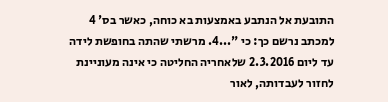התובעת אל הנתבע באמצעות בא כוחה, כאשר בס' 4 למכתב נרשם כך: כי "...4. מרשתי שהתה בחופשת לידה עד ליום 2.3.2016 שלאחריה החליטה כי אינה מעוניינת לחזור לעבדותה, לאור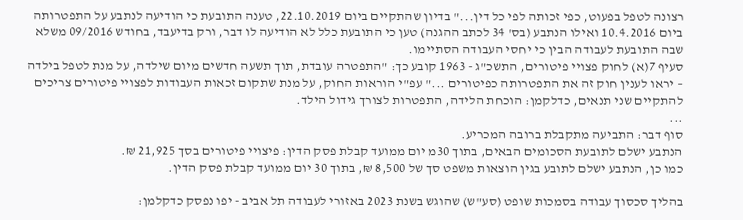רצונה לטפל בפעוט, כפי זכותה לפי כל דין..." בדיון שהתקיים ביום 22.10.2019, טענה התובעת כי הודיעה לנתבע על התפטרותה ביום 10.4.2016 ואילו הנתבע (בס' 34 לכתב ההגנה) טען כי התובעת כלל לא הודיעה לו דבר, ורק בדיעבד, בחודש 09/2016 משלא שבה התובעת לעבודה הבין כי יחסי העבודה הסתיימו.
סעיף 7(א) לחוק פצויי פיטורים, התשכ"ג - 1963 קובע כך: "התפטרה עובדת, תוך תשעה חדשים מיום שילדה, על מנת לטפל בילדה – יראו לענין חוק זה את התפטרותה כפיטורים ..." עפ"י הוראות החוק, על מנת שתקום זכאות העבודות לפצויי פיטורים צריכים להתקיים שני תנאים, כדלקמן: הוכחת הלידה, התפטרות לצורך גידול הילד.
...
סוף דבר: התביעה מתקבלת ברובה המכריע.
הנתבע ישלם לתובעת הסכומים הבאים, בתוך 30מ יום ממועד קבלת פסק הדין: פיצויי פיטורים בסך 21,925 ₪.
כמו כן, הנתבע ישלם לתובע בגין הוצאות משפט סך של 8,500 ₪, בתוך 30 יום ממועד קבלת פסק הדין.

בהליך סכסוך עבודה בסמכות שופט (סע"ש) שהוגש בשנת 2023 באזורי לעבודה תל אביב - יפו נפסק כדקלמן: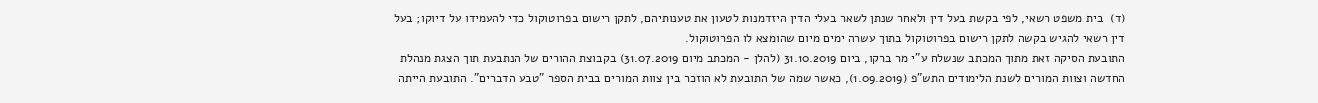(ד)  בית משפט רשאי, לפי בקשת בעל דין ולאחר שנתן לשאר בעלי הדין היזדמנות לטעון את טענותיהם, לתקן רישום בפרוטוקול כדי להעמידו על דיוקו; בעל דין רשאי להגיש בקשה לתקן רישום בפרוטוקול בתוך עשרה ימים מיום שהומצא לו הפרוטוקול.
התובעת הסיקה זאת מתוך המכתב שנשלח ע"י מר ברקו, ביום 31.10.2019 (להלן - המכתב מיום 31.07.2019) בקבוצת ההורים של הנתבעת תוך הצגת מנהלת החדשה וצוות המורים לשנת הלימודים התש"פ (1.09.2019), כאשר שמה של התובעת לא הוזכר בין צוות המורים בבית הספר "טבע הדברים". התובעת הייתה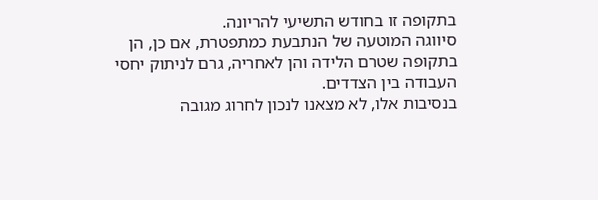בתקופה זו בחודש התשיעי להריונה.
סיווגה המוטעה של הנתבעת כמתפטרת, אם כן, הן בתקופה שטרם הלידה והן לאחריה, גרם לניתוק יחסי העבודה בין הצדדים.
בנסיבות אלו, לא מצאנו לנכון לחרוג מגובה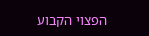הפצוי הקבוע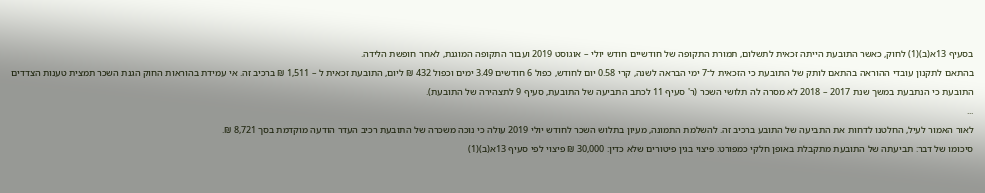בסעיף 13א(ב)(1) לחוק, כאשר התובעת הייתה זכאית לתשלום, תמורת התקופה של חודשיים חודש יולי – אוגוסט 2019 ועבור התקופה המוגנת, לאחר חופשת הלידה.
בהתאם לתקנון עובדי ההוראה בהתאם לותק של התובעת כי הזכאית ל־7 ימי הבראה לשנה, קרי 0.58 יום לחודש, כפול 6 חודשים 3.49 ימים וכפול 432 ₪ ליום, התובעת זכאית ל – 1,511 ₪ ברכיב זה. אי עמידת בהוראות החוק הגנת השכר תמצית טענות הצדדים התובעת כי הנתבעת במשך שנת 2017 – 2018 לא מסרה לה תלושי השכר (ר' סעיף 11 לכתב התביעה של התובעת, סעיף 9 לתצהירה של התובעת).
...
לאור האמור לעיל, החלטנו לדחות את התביעה של התובע ברכיב זה. להשלמת התמונה, מעיון בתלוש השכר לחודש יולי 2019 עולה כי נוכה משכרה של התובעת רכיב העדר הודעה מוקדמת בסך 8,721 ₪.
סיכומו של דבר: תביעתה של התובעת מתקבלת באופן חלקי כמפורט: פיצוי בגין פיטורים שלא כדין: 30,000 ₪ פיצוי לפי סעיף 13א(ב)(1)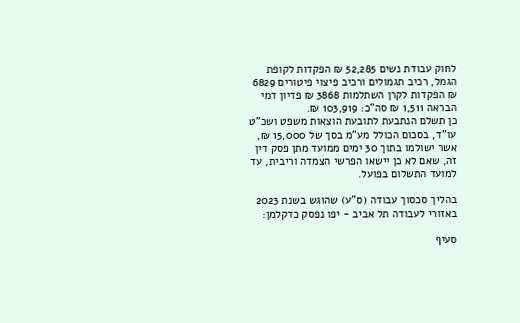לחוק עבודת נשים 52,285 ₪ הפקדות לקופת הגמל, רכיב תגמולים ורכיב פיצוי פיטורים 6829 ₪ הפקדות לקרן השתלמות 3868 ₪ פדיון דמי הבראה 1,511 ₪ סה"כ: 103,919 ₪.
כן תשלם הנתבעת לתובעת הוצאות משפט ושכ"ט עו"ד, בסכום הכולל מע"מ בסך של 15,000 ₪, אשר ישולמו בתוך 30 ימים ממועד מתן פסק דין זה, שאם לא כן יישאו הפרשי הצמדה וריבית, עד למועד התשלום בפועל.

בהליך סכסוך עבודה (ס"ע) שהוגש בשנת 2023 באזורי לעבודה תל אביב - יפו נפסק כדקלמן:

סעיף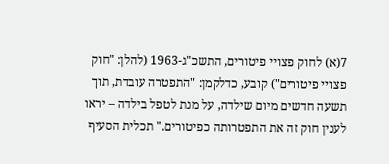7(א) לחוק פצויי פיטורים, התשכ"ג-1963 (להלן: "חוק פצויי פיטורים") קובע, כדלקמן: "התפטרה עובדת, תוך תשעה חדשים מיום שילדה, על מנת לטפל בילדה – יראו לענין חוק זה את התפטרותה כפיטורים." תכלית הסעיף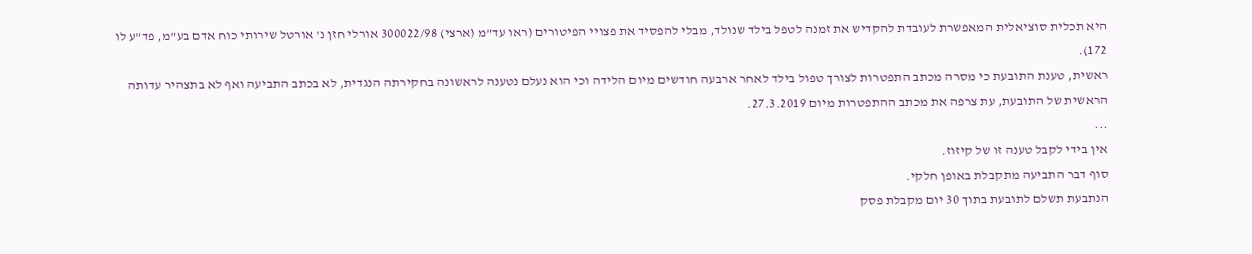היא תכלית סוציאלית המאפשרת לעובדת להקדיש את זמנה לטפל בילד שנולד, מבלי להפסיד את פצויי הפיטורים (ראו עד"מ (ארצי) 300022/98 אורלי חזן נ' אורטל שירותי כוח אדם בע"מ, פד"ע לו 172).
ראשית, טענת התובעת כי מסרה מכתב התפטרות לצורך טפול בילד לאחר ארבעה חודשים מיום הלידה וכי הוא נעלם נטענה לראשונה בחקירתה הנגדית, לא בכתב התביעה ואף לא בתצהיר עדותה הראשית של התובעת, עת צרפה את מכתב ההתפטרות מיום 27.3.2019.
...
אין בידי לקבל טענה זו של קיזוז.
סוף דבר התביעה מתקבלת באופן חלקי.
הנתבעת תשלם לתובעת בתוך 30 יום מקבלת פסק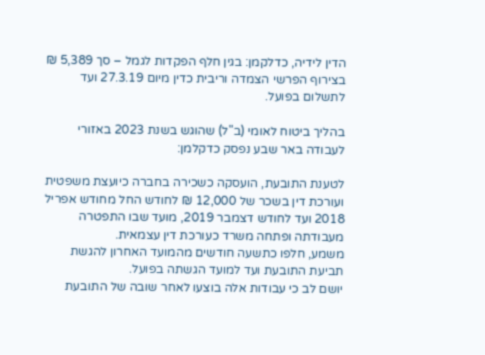הדין לידיה, כדלקמן: בגין חלף הפקדות לגמל – סך 5,389 ₪ בצירוף הפרשי הצמדה וריבית כדין מיום 27.3.19 ועד לתשלום בפועל.

בהליך ביטוח לאומי (ב"ל) שהוגש בשנת 2023 באזורי לעבודה באר שבע נפסק כדקלמן:

לטענת התובעת, הועסקה כשכירה בחברה כיועצת משפטית ועורכת דין בשכר של 12,000 ₪ לחודש החל מחודש אפריל 2018 ועד לחודש דצמבר 2019, מועד שבו התפטרה מעבודתה ופתחה משרד כעורכת דין עצמאית.
משמע, חלפו כתשעה חודשים מהמועד האחרון להגשת תביעת התובעת ועד למועד הגשתה בפועל.
יושם לב כי עבודות אלה בוצעו לאחר שובה של התובעת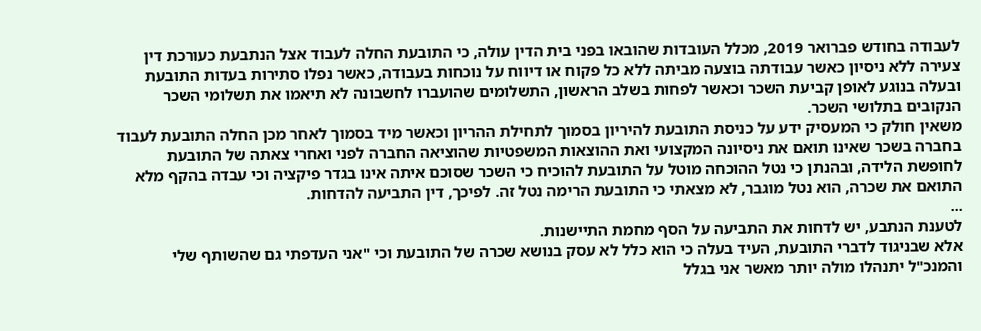לעבודה בחודש פברואר 2019, מכלל העובדות שהובאו בפני בית הדין עולה, כי התובעת החלה לעבוד אצל הנתבעת כעורכת דין צעירה ללא ניסיון כאשר עבודתה בוצעה מביתה ללא כל פקוח או דיווח על נוכחות בעבודה, כאשר נפלו סתירות בעדות התובעת ובעלה בנוגע לאופן קביעת השכר וכאשר לפחות בשלב הראשון, התשלומים שהועברו לחשבונה לא תיאמו את תשלומי השכר הנקובים בתלושי השכר.
משאין חולק כי המעסיק ידע על כניסת התובעת להיריון בסמוך לתחילת ההריון וכאשר מיד בסמוך לאחר מכן החלה התובעת לעבוד בחברה בשכר שאינו תואם את ניסיונה המקצועי ואת ההוצאות המשפטיות שהוציאה החברה לפני ואחרי צאתה של התובעת לחופשת הלידה, ובהנתן כי נטל ההוכחה מוטל על התובעת להוכיח כי השכר שסוכם איתה אינו בגדר פיקציה וכי עבדה בהקף מלא התואם את שכרה, הוא נטל מוגבר, לא מצאתי כי התובעת הרימה נטל זה. לפיכך, דין התביעה להדחות.
...
לטענת הנתבע, יש לדחות את התביעה על הסף מחמת התיישנות.
אלא שבניגוד לדברי התובעת, העיד בעלה כי הוא כלל לא עסק בנושא שכרה של התובעת וכי "אני העדפתי גם שהשותף שלי והמנכ"ל יתנהלו מולה יותר מאשר אני בגלל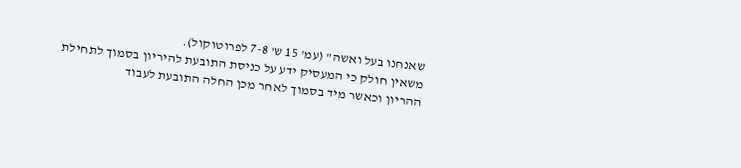שאנחנו בעל ואשה" (עמ' 15 ש' 7-8 לפרוטוקול).
משאין חולק כי המעסיק ידע על כניסת התובעת להיריון בסמוך לתחילת ההריון וכאשר מיד בסמוך לאחר מכן החלה התובעת לעבוד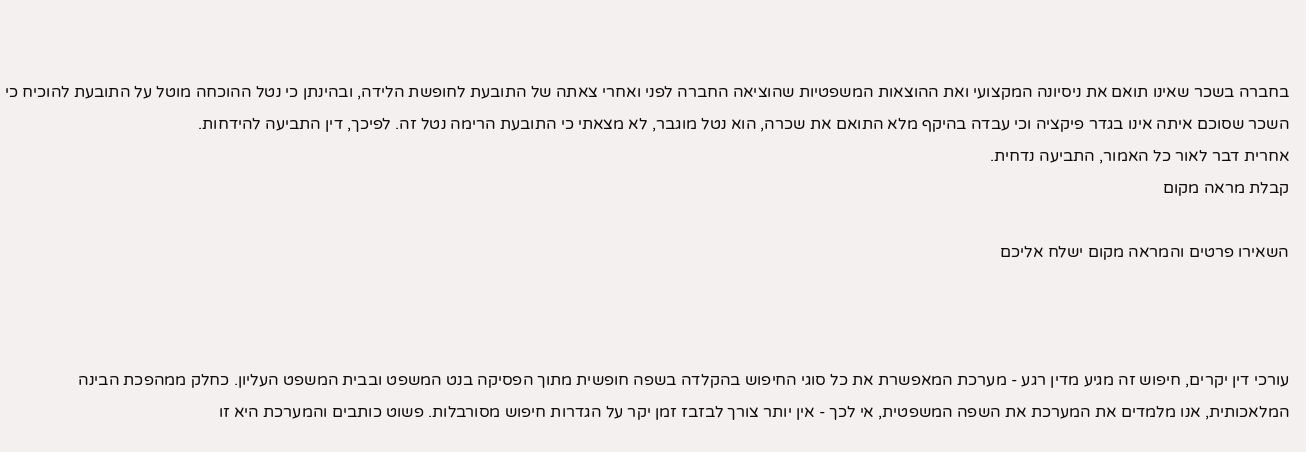בחברה בשכר שאינו תואם את ניסיונה המקצועי ואת ההוצאות המשפטיות שהוציאה החברה לפני ואחרי צאתה של התובעת לחופשת הלידה, ובהינתן כי נטל ההוכחה מוטל על התובעת להוכיח כי השכר שסוכם איתה אינו בגדר פיקציה וכי עבדה בהיקף מלא התואם את שכרה, הוא נטל מוגבר, לא מצאתי כי התובעת הרימה נטל זה. לפיכך, דין התביעה להידחות.
אחרית דבר לאור כל האמור, התביעה נדחית.
קבלת מראה מקום

השאירו פרטים והמראה מקום ישלח אליכם



עורכי דין יקרים, חיפוש זה מגיע מדין רגע - מערכת המאפשרת את כל סוגי החיפוש בהקלדה בשפה חופשית מתוך הפסיקה בנט המשפט ובבית המשפט העליון. כחלק ממהפכת הבינה המלאכותית, אנו מלמדים את המערכת את השפה המשפטית, אי לכך - אין יותר צורך לבזבז זמן יקר על הגדרות חיפוש מסורבלות. פשוט כותבים והמערכת היא זו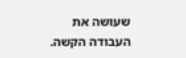שעושה את העבודה הקשה.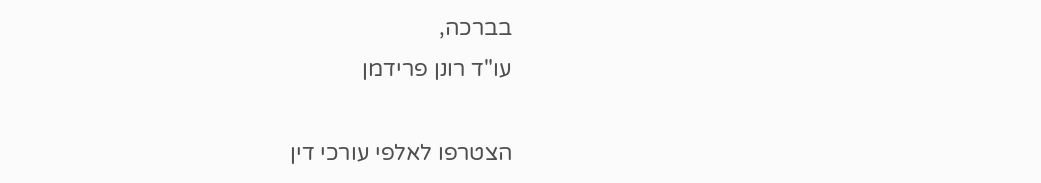בברכה,
עו"ד רונן פרידמן

הצטרפו לאלפי עורכי דין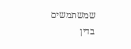שמשתמשים בדין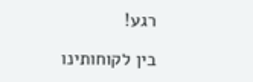רגע!

בין לקוחותינו